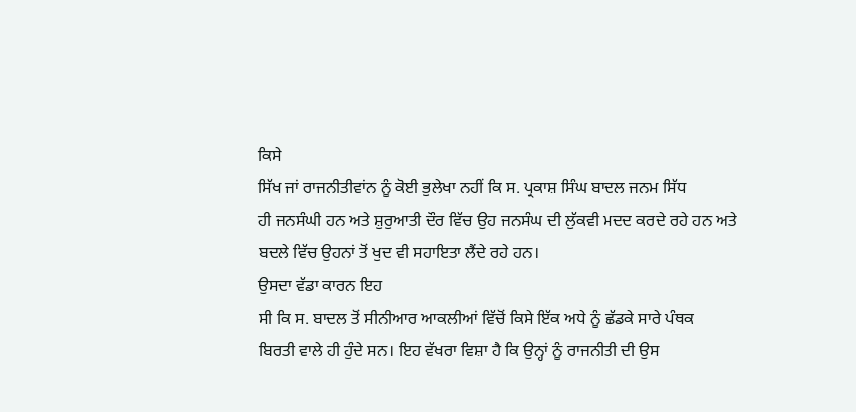ਕਿਸੇ
ਸਿੱਖ ਜਾਂ ਰਾਜਨੀਤੀਵਾਂਨ ਨੂੰ ਕੋਈ ਭੁਲੇਖਾ ਨਹੀਂ ਕਿ ਸ. ਪ੍ਰਕਾਸ਼ ਸਿੰਘ ਬਾਦਲ ਜਨਮ ਸਿੱਧ
ਹੀ ਜਨਸੰਘੀ ਹਨ ਅਤੇ ਸ਼ੁਰੁਆਤੀ ਦੌਰ ਵਿੱਚ ਉਹ ਜਨਸੰਘ ਦੀ ਲੁੱਕਵੀ ਮਦਦ ਕਰਦੇ ਰਹੇ ਹਨ ਅਤੇ
ਬਦਲੇ ਵਿੱਚ ਉਹਨਾਂ ਤੋਂ ਖੁਦ ਵੀ ਸਹਾਇਤਾ ਲੈਂਦੇ ਰਹੇ ਹਨ।
ਉਸਦਾ ਵੱਡਾ ਕਾਰਨ ਇਹ
ਸੀ ਕਿ ਸ. ਬਾਦਲ ਤੋਂ ਸੀਨੀਆਰ ਆਕਲੀਆਂ ਵਿੱਚੋਂ ਕਿਸੇ ਇੱਕ ਅਧੇ ਨੂੰ ਛੱਡਕੇ ਸਾਰੇ ਪੰਥਕ
ਬਿਰਤੀ ਵਾਲੇ ਹੀ ਹੁੰਦੇ ਸਨ। ਇਹ ਵੱਖਰਾ ਵਿਸ਼ਾ ਹੈ ਕਿ ਉਨ੍ਹਾਂ ਨੂੰ ਰਾਜਨੀਤੀ ਦੀ ਉਸ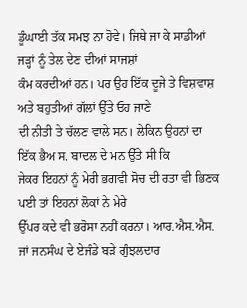ਡੂੰਘਾਈ ਤੱਕ ਸਮਝ ਨਾ ਹੋਵੇ। ਜਿਥੇ ਜਾ ਕੇ ਸਾਡੀਆਂ ਜੜ੍ਹਾਂ ਨੂੰ ਤੇਲ ਦੇਣ ਦੀਆਂ ਸਾਜਸ਼ਾਂ
ਕੰਮ ਕਰਦੀਆਂ ਹਨ। ਪਰ ਉਹ ਇੱਕ ਦੂਜੇ ਤੇ ਵਿਸ਼ਵਾਸ਼ ਅਤੇ ਬਹੁਤੀਆਂ ਗੱਲਾਂ ਉੱਤੇ ਓਹ ਜਾਣੇ
ਦੀ ਨੀਤੀ ਤੇ ਚੱਲਣ ਵਾਲੇ ਸਨ। ਲੇਕਿਨ ਉਹਨਾਂ ਦਾ ਇੱਕ ਭੈਅ ਸ. ਬਾਦਲ ਦੇ ਮਨ ਉੱਤੇ ਸੀ ਕਿ
ਜੇਕਰ ਇਹਨਾਂ ਨੂੰ ਮੇਰੀ ਭਗਵੀ ਸੋਚ ਦੀ ਰਤਾ ਵੀ ਭਿਣਕ ਪਈ ਤਾਂ ਇਹਨਾਂ ਲੋਕਾਂ ਨੇ ਮੇਰੇ
ਉੱਪਰ ਕਦੇ ਵੀ ਭਰੋਸਾ ਨਹੀਂ ਕਰਨਾ। ਆਰ.ਐਸ.ਐਸ. ਜਾਂ ਜਨਸੰਘ ਦੇ ਏਜੰਡੇ ਬੜੇ ਗੁੰਝਲਦਾਰ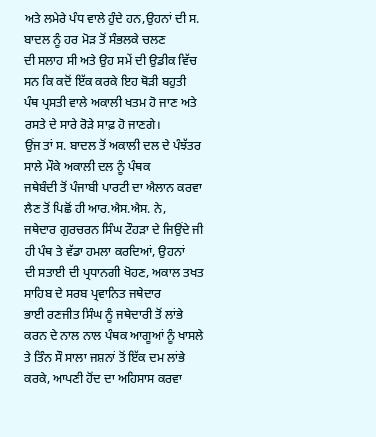ਅਤੇ ਲਮੇਰੇ ਪੰਧ ਵਾਲੇ ਹੁੰਦੇ ਹਨ,ਉਹਨਾਂ ਦੀ ਸ. ਬਾਦਲ ਨੂੰ ਹਰ ਮੋੜ ਤੋਂ ਸੰਭਲਕੇ ਚਲਣ
ਦੀ ਸਲਾਹ ਸੀ ਅਤੇ ਉਹ ਸਮੇਂ ਦੀ ਉਡੀਕ ਵਿੱਚ ਸਨ ਕਿ ਕਦੋਂ ਇੱਕ ਕਰਕੇ ਇਹ ਥੋੜੀ ਬਹੁਤੀ
ਪੰਥ ਪ੍ਰਸਤੀ ਵਾਲੇ ਅਕਾਲੀ ਖਤਮ ਹੋ ਜਾਣ ਅਤੇ ਰਸਤੇ ਦੇ ਸਾਰੇ ਰੋੜੇ ਸਾਫ਼ ਹੋ ਜਾਣਗੇ।
ਉਂਜ ਤਾਂ ਸ. ਬਾਦਲ ਤੋਂ ਅਕਾਲੀ ਦਲ ਦੇ ਪੰਝੱਤਰ ਸਾਲੇ ਮੌਕੇ ਅਕਾਲੀ ਦਲ ਨੂੰ ਪੰਥਕ
ਜਥੇਬੰਦੀ ਤੋਂ ਪੰਜਾਬੀ ਪਾਰਟੀ ਦਾ ਐਲਾਨ ਕਰਵਾ ਲੈਣ ਤੋਂ ਪਿਛੋਂ ਹੀ ਆਰ.ਐਸ.ਐਸ. ਨੇ,
ਜਥੇਦਾਰ ਗੁਰਚਰਨ ਸਿੰਘ ਟੌਹੜਾ ਦੇ ਜਿਉਂਦੇ ਜੀ ਹੀ ਪੰਥ ਤੇ ਵੱਡਾ ਹਮਲਾ ਕਰਦਿਆਂ, ਉਹਨਾਂ
ਦੀ ਸਤਾਈ ਦੀ ਪ੍ਰਧਾਨਗੀ ਖੋਹਣ, ਅਕਾਲ ਤਖਤ ਸਾਹਿਬ ਦੇ ਸਰਬ ਪ੍ਰਵਾਨਿਤ ਜਥੇਦਾਰ
ਭਾਈ ਰਣਜੀਤ ਸਿੰਘ ਨੂੰ ਜਥੇਦਾਰੀ ਤੋਂ ਲਾਂਭੇ ਕਰਨ ਦੇ ਨਾਲ ਨਾਲ ਪੰਥਕ ਆਗੂਆਂ ਨੂੰ ਖਾਸਲੇ
ਤੇ ਤਿੰਨ ਸੌ ਸਾਲਾ ਜਸ਼ਨਾਂ ਤੋਂ ਇੱਕ ਦਮ ਲਾਂਭੇ ਕਰਕੇ, ਆਪਣੀ ਹੋਂਦ ਦਾ ਅਹਿਸਾਸ ਕਰਵਾ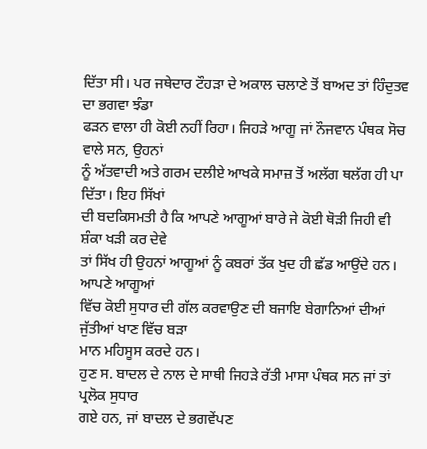ਦਿੱਤਾ ਸੀ। ਪਰ ਜਥੇਦਾਰ ਟੌਹੜਾ ਦੇ ਅਕਾਲ ਚਲਾਣੇ ਤੋਂ ਬਾਅਦ ਤਾਂ ਹਿੰਦੁਤਵ ਦਾ ਭਗਵਾ ਝੰਡਾ
ਫੜਨ ਵਾਲਾ ਹੀ ਕੋਈ ਨਹੀਂ ਰਿਹਾ। ਜਿਹੜੇ ਆਗੂ ਜਾਂ ਨੌਜਵਾਨ ਪੰਥਕ ਸੋਚ ਵਾਲੇ ਸਨ, ਉਹਨਾਂ
ਨੂੰ ਅੱਤਵਾਦੀ ਅਤੇ ਗਰਮ ਦਲੀਏ ਆਖਕੇ ਸਮਾਜ਼ ਤੋਂ ਅਲੱਗ ਥਲੱਗ ਹੀ ਪਾ ਦਿੱਤਾ। ਇਹ ਸਿੱਖਾਂ
ਦੀ ਬਦਕਿਸਮਤੀ ਹੈ ਕਿ ਆਪਣੇ ਆਗੂਆਂ ਬਾਰੇ ਜੇ ਕੋਈ ਥੋੜੀ ਜਿਹੀ ਵੀ ਸ਼ੰਕਾ ਖੜੀ ਕਰ ਦੇਵੇ
ਤਾਂ ਸਿੱਖ ਹੀ ਉਹਨਾਂ ਆਗੂਆਂ ਨੂੰ ਕਬਰਾਂ ਤੱਕ ਖੁਦ ਹੀ ਛੱਡ ਆਉਂਦੇ ਹਨ। ਆਪਣੇ ਆਗੂਆਂ
ਵਿੱਚ ਕੋਈ ਸੁਧਾਰ ਦੀ ਗੱਲ ਕਰਵਾਉਣ ਦੀ ਬਜਾਇ ਬੇਗਾਨਿਆਂ ਦੀਆਂ ਜੁੱਤੀਆਂ ਖਾਣ ਵਿੱਚ ਬੜਾ
ਮਾਨ ਮਹਿਸੂਸ ਕਰਦੇ ਹਨ।
ਹੁਣ ਸ. ਬਾਦਲ ਦੇ ਨਾਲ ਦੇ ਸਾਥੀ ਜਿਹੜੇ ਰੱਤੀ ਮਾਸਾ ਪੰਥਕ ਸਨ ਜਾਂ ਤਾਂ ਪ੍ਰਲੋਕ ਸੁਧਾਰ
ਗਏ ਹਨ, ਜਾਂ ਬਾਦਲ ਦੇ ਭਗਵੇਂਪਣ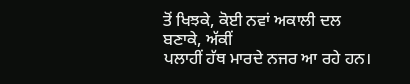ਤੋਂ ਖਿਝਕੇ, ਕੋਈ ਨਵਾਂ ਅਕਾਲੀ ਦਲ ਬਣਾਕੇ, ਅੱਕੀਂ
ਪਲਾਹੀਂ ਹੱਥ ਮਾਰਦੇ ਨਜਰ ਆ ਰਹੇ ਹਨ।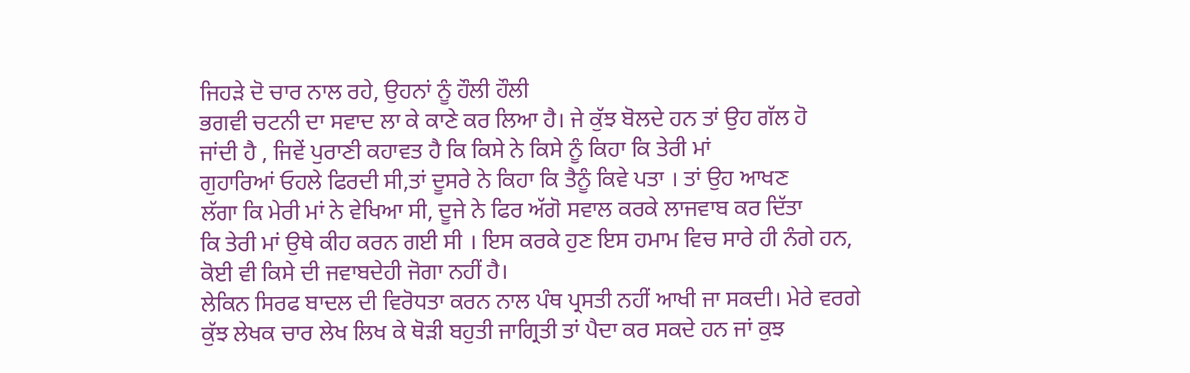ਜਿਹੜੇ ਦੋ ਚਾਰ ਨਾਲ ਰਹੇ, ਉਹਨਾਂ ਨੂੰ ਹੌਲੀ ਹੌਲੀ
ਭਗਵੀ ਚਟਨੀ ਦਾ ਸਵਾਦ ਲਾ ਕੇ ਕਾਣੇ ਕਰ ਲਿਆ ਹੈ। ਜੇ ਕੁੱਝ ਬੋਲਦੇ ਹਨ ਤਾਂ ਉਹ ਗੱਲ ਹੋ
ਜਾਂਦੀ ਹੈ , ਜਿਵੇਂ ਪੁਰਾਣੀ ਕਹਾਵਤ ਹੈ ਕਿ ਕਿਸੇ ਨੇ ਕਿਸੇ ਨੂੰ ਕਿਹਾ ਕਿ ਤੇਰੀ ਮਾਂ
ਗੁਹਾਰਿਆਂ ਓਹਲੇ ਫਿਰਦੀ ਸੀ,ਤਾਂ ਦੂਸਰੇ ਨੇ ਕਿਹਾ ਕਿ ਤੈਨੂੰ ਕਿਵੇ ਪਤਾ । ਤਾਂ ਉਹ ਆਖਣ
ਲੱਗਾ ਕਿ ਮੇਰੀ ਮਾਂ ਨੇ ਵੇਖਿਆ ਸੀ, ਦੂਜੇ ਨੇ ਫਿਰ ਅੱਗੋ ਸਵਾਲ ਕਰਕੇ ਲਾਜਵਾਬ ਕਰ ਦਿੱਤਾ
ਕਿ ਤੇਰੀ ਮਾਂ ਉਥੇ ਕੀਹ ਕਰਨ ਗਈ ਸੀ । ਇਸ ਕਰਕੇ ਹੁਣ ਇਸ ਹਮਾਮ ਵਿਚ ਸਾਰੇ ਹੀ ਨੰਗੇ ਹਨ,
ਕੋਈ ਵੀ ਕਿਸੇ ਦੀ ਜਵਾਬਦੇਹੀ ਜੋਗਾ ਨਹੀਂ ਹੈ।
ਲੇਕਿਨ ਸਿਰਫ ਬਾਦਲ ਦੀ ਵਿਰੋਧਤਾ ਕਰਨ ਨਾਲ ਪੰਥ ਪ੍ਰਸਤੀ ਨਹੀਂ ਆਖੀ ਜਾ ਸਕਦੀ। ਮੇਰੇ ਵਰਗੇ
ਕੁੱਝ ਲੇਖਕ ਚਾਰ ਲੇਖ ਲਿਖ ਕੇ ਥੋੜੀ ਬਹੁਤੀ ਜਾਗ੍ਰਿਤੀ ਤਾਂ ਪੈਦਾ ਕਰ ਸਕਦੇ ਹਨ ਜਾਂ ਕੁਝ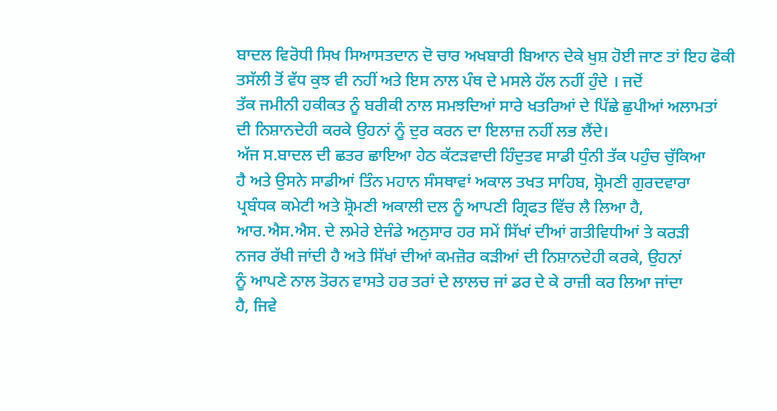ਬਾਦਲ ਵਿਰੋਧੀ ਸਿਖ ਸਿਆਸਤਦਾਨ ਦੋ ਚਾਰ ਅਖਬਾਰੀ ਬਿਆਨ ਦੇਕੇ ਖੁਸ਼ ਹੋਈ ਜਾਣ ਤਾਂ ਇਹ ਫੋਕੀ
ਤਸੱਲੀ ਤੋਂ ਵੱਧ ਕੁਝ ਵੀ ਨਹੀਂ ਅਤੇ ਇਸ ਨਾਲ ਪੰਥ ਦੇ ਮਸਲੇ ਹੱਲ ਨਹੀਂ ਹੁੰਦੇ । ਜਦੋਂ
ਤੱਕ ਜਮੀਨੀ ਹਕੀਕਤ ਨੂੰ ਬਰੀਕੀ ਨਾਲ ਸਮਝਦਿਆਂ ਸਾਰੇ ਖਤਰਿਆਂ ਦੇ ਪਿੱਛੇ ਛੁਪੀਆਂ ਅਲਾਮਤਾਂ
ਦੀ ਨਿਸ਼ਾਨਦੇਹੀ ਕਰਕੇ ਉਹਨਾਂ ਨੂੰ ਦੁਰ ਕਰਨ ਦਾ ਇਲਾਜ਼ ਨਹੀਂ ਲਭ ਲੈਂਦੇ।
ਅੱਜ ਸ.ਬਾਦਲ ਦੀ ਛਤਰ ਛਾਇਆ ਹੇਠ ਕੱਟੜਵਾਦੀ ਹਿੰਦੁਤਵ ਸਾਡੀ ਧੁੰਨੀ ਤੱਕ ਪਹੁੰਚ ਚੁੱਕਿਆ
ਹੈ ਅਤੇ ਉਸਨੇ ਸਾਡੀਆਂ ਤਿੰਨ ਮਹਾਨ ਸੰਸਥਾਵਾਂ ਅਕਾਲ ਤਖਤ ਸਾਹਿਬ, ਸ਼੍ਰੋਮਣੀ ਗੁਰਦਵਾਰਾ
ਪ੍ਰਬੰਧਕ ਕਮੇਟੀ ਅਤੇ ਸ਼੍ਰੋਮਣੀ ਅਕਾਲੀ ਦਲ ਨੂੰ ਆਪਣੀ ਗ੍ਰਿਫਤ ਵਿੱਚ ਲੈ ਲਿਆ ਹੈ,
ਆਰ.ਐਸ.ਐਸ. ਦੇ ਲਮੇਰੇ ਏਜੰਡੇ ਅਨੁਸਾਰ ਹਰ ਸਮੇਂ ਸਿੱਖਾਂ ਦੀਆਂ ਗਤੀਵਿਧੀਆਂ ਤੇ ਕਰੜੀ
ਨਜਰ ਰੱਖੀ ਜਾਂਦੀ ਹੈ ਅਤੇ ਸਿੱਖਾਂ ਦੀਆਂ ਕਮਜ਼ੋਰ ਕੜੀਆਂ ਦੀ ਨਿਸ਼ਾਨਦੇਹੀ ਕਰਕੇ, ਉਹਨਾਂ
ਨੂੰ ਆਪਣੇ ਨਾਲ ਤੋਰਨ ਵਾਸਤੇ ਹਰ ਤਰਾਂ ਦੇ ਲਾਲਚ ਜਾਂ ਡਰ ਦੇ ਕੇ ਰਾਜ਼ੀ ਕਰ ਲਿਆ ਜਾਂਦਾ
ਹੈ, ਜਿਵੇ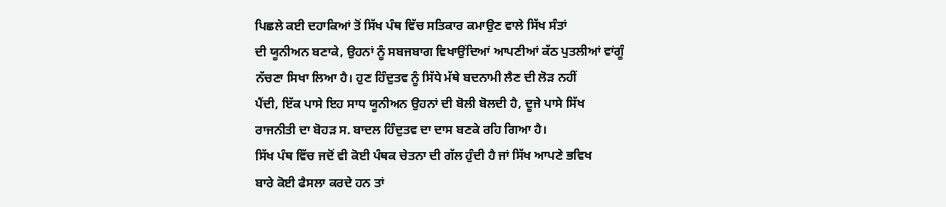ਪਿਛਲੇ ਕਈ ਦਹਾਕਿਆਂ ਤੋਂ ਸਿੱਖ ਪੰਥ ਵਿੱਚ ਸਤਿਕਾਰ ਕਮਾਉਣ ਵਾਲੇ ਸਿੱਖ ਸੰਤਾਂ
ਦੀ ਯੂਨੀਅਨ ਬਣਾਕੇ, ਉਹਨਾਂ ਨੂੰ ਸਬਜਬਾਗ ਵਿਖਾਉਂਦਿਆਂ ਆਪਣੀਆਂ ਕੱਠ ਪੁਤਲੀਆਂ ਵਾਂਗੂੰ
ਨੱਚਣਾ ਸਿਖਾ ਲਿਆ ਹੈ। ਹੁਣ ਹਿੰਦੁਤਵ ਨੂੰ ਸਿੱਧੇ ਮੱਥੇ ਬਦਨਾਮੀ ਲੈਣ ਦੀ ਲੋੜ ਨਹੀਂ
ਪੈਂਦੀ, ਇੱਕ ਪਾਸੇ ਇਹ ਸਾਧ ਯੂਨੀਅਨ ਉਹਨਾਂ ਦੀ ਬੋਲੀ ਬੋਲਦੀ ਹੈ, ਦੂਜੇ ਪਾਸੇ ਸਿੱਖ
ਰਾਜਨੀਤੀ ਦਾ ਬੋਹੜ ਸ. ਬਾਦਲ ਹਿੰਦੁਤਵ ਦਾ ਦਾਸ ਬਣਕੇ ਰਹਿ ਗਿਆ ਹੈ।
ਸਿੱਖ ਪੰਥ ਵਿੱਚ ਜਦੋਂ ਵੀ ਕੋਈ ਪੰਥਕ ਚੇਤਨਾ ਦੀ ਗੱਲ ਹੁੰਦੀ ਹੈ ਜਾਂ ਸਿੱਖ ਆਪਣੇ ਭਵਿਖ
ਬਾਰੇ ਕੋਈ ਫੈਸਲਾ ਕਰਦੇ ਹਨ ਤਾਂ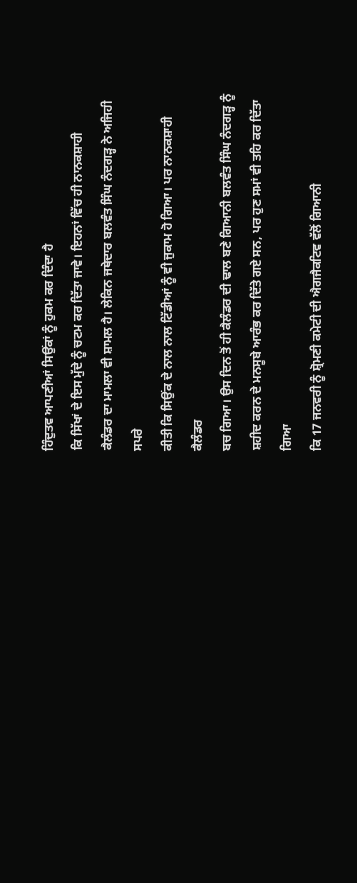ਹਿੰਦੁਤਵ ਆਪਣੀਆਂ ਸਿਉਂਕਾਂ ਨੂੰ ਹੁਕਮ ਕਰ ਦਿੰਦਾ ਹੈ
ਕਿ ਸਿੱਖਾਂ ਦੇ ਇਸ ਮੁੱਦੇ ਨੂੰ ਚਟਮ ਕਰ ਦਿੱਤਾ ਜਾਵੇ। ਇਹਨਾਂ ਵਿੱਚ ਹੀ ਨਾਨਕਸ਼ਾਹੀ
ਕੈਲੰਡਰ ਦਾ ਮਾਮਲਾ ਵੀ ਸ਼ਾਮਲ ਹੈ। ਲੇਕਿਨ ਜਥੇਦਾਰ ਬਲਵੰਤ ਸਿੰਘ ਨੰਦਗੜ੍ਹ ਨੇ ਅਜਿਹੀ ਸਪਰੇ
ਕੀਤੀ ਕਿ ਸਿਉਂਕ ਦੇ ਨਾਲ ਨਾਲ ਟਿੱਡੀਆਂ ਨੂੰ ਵੀ ਜੁਕਾਮ ਹੋ ਗਿਆ। ਪਰ ਨਾਨਕਸ਼ਾਹੀ ਕੈਲੰਡਰ
ਬਚ ਗਿਆ। ਉਸ ਦਿਨ ਤੋਂ ਹੀ ਕੈਲੰਡਰ ਦੀ ਢਾਲ ਬਣੇ ਗਿਆਨੀ ਬਲਵੰਤ ਸਿੰਘ ਨੰਦਗੜ੍ਹ ਨੂੰ
ਸ਼ਹੀਦ ਕਰਨ ਦੇ ਮਨਸੂਬੇ ਆਰੰਭ ਕਰ ਦਿੱਤੇ ਗਏ ਸਨ, ਪਰ ਹੁਣ ਸਮਾਂ ਵੀ ਤਹਿ ਕਰ ਦਿੱਤਾ ਗਿਆ
ਕਿ 17 ਜਨਵਰੀ ਨੂੰ ਸ਼੍ਰੋਮਣੀ ਕਮੇਟੀ ਦੀ ਐਗਜੈਕਟਿਵ ਵੱਲੋਂ ਗਿਆਨੀ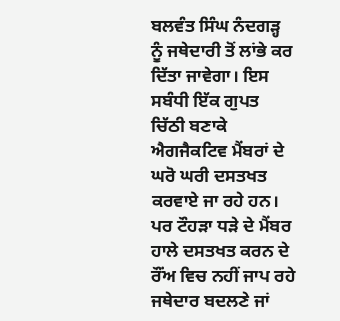ਬਲਵੰਤ ਸਿੰਘ ਨੰਦਗੜ੍ਹ
ਨੂੰ ਜਥੇਦਾਰੀ ਤੋਂ ਲਾਂਭੇ ਕਰ ਦਿੱਤਾ ਜਾਵੇਗਾ। ਇਸ ਸਬੰਧੀ ਇੱਕ ਗੁਪਤ ਚਿੱਠੀ ਬਣਾਕੇ
ਐਗਜੈਕਟਿਵ ਮੈਂਬਰਾਂ ਦੇ ਘਰੋ ਘਰੀ ਦਸਤਖਤ ਕਰਵਾਏ ਜਾ ਰਹੇ ਹਨ। ਪਰ ਟੌਹੜਾ ਧੜੇ ਦੇ ਮੈਂਬਰ
ਹਾਲੇ ਦਸਤਖਤ ਕਰਨ ਦੇ ਰੌਂਅ ਵਿਚ ਨਹੀਂ ਜਾਪ ਰਹੇ
ਜਥੇਦਾਰ ਬਦਲਣੇ ਜਾਂ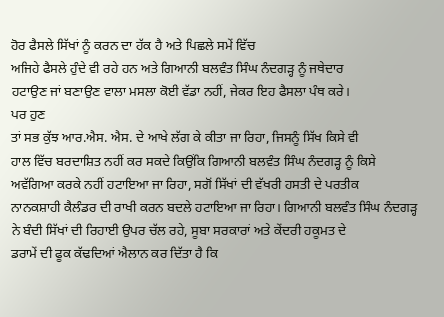ਹੋਰ ਫੈਸਲੇ ਸਿੱਖਾਂ ਨੂੰ ਕਰਨ ਦਾ ਹੱਕ ਹੈ ਅਤੇ ਪਿਛਲੇ ਸਮੇਂ ਵਿੱਚ
ਅਜਿਹੇ ਫੈਸਲੇ ਹੁੰਦੇ ਵੀ ਰਹੇ ਹਨ ਅਤੇ ਗਿਆਨੀ ਬਲਵੰਤ ਸਿੰਘ ਨੰਦਗੜ੍ਹ ਨੂੰ ਜਥੇਦਾਰ
ਹਟਾਉਣ ਜਾਂ ਬਣਾਉਣ ਵਾਲਾ ਮਸਲਾ ਕੋਈ ਵੱਡਾ ਨਹੀਂ, ਜੇਕਰ ਇਹ ਫੈਸਲਾ ਪੰਥ ਕਰੇ।
ਪਰ ਹੁਣ
ਤਾਂ ਸਭ ਕੁੱਝ ਆਰ.ਐਸ. ਐਸ. ਦੇ ਆਖੇ ਲੱਗ ਕੇ ਕੀਤਾ ਜਾ ਰਿਹਾ, ਜਿਸਨੂੰ ਸਿੱਖ ਕਿਸੇ ਵੀ
ਹਾਲ ਵਿੱਚ ਬਰਦਾਸ਼ਿਤ ਨਹੀਂ ਕਰ ਸਕਦੇ ਕਿਉਂਕਿ ਗਿਆਨੀ ਬਲਵੰਤ ਸਿੰਘ ਨੰਦਗੜ੍ਹ ਨੂੰ ਕਿਸੇ
ਅਵੱਗਿਆ ਕਰਕੇ ਨਹੀਂ ਹਟਾਇਆ ਜਾ ਰਿਹਾ, ਸਗੋਂ ਸਿੱਖਾਂ ਦੀ ਵੱਖਰੀ ਹਸਤੀ ਦੇ ਪਰਤੀਕ
ਨਾਨਕਸ਼ਾਹੀ ਕੈਲੰਡਰ ਦੀ ਰਾਖੀ ਕਰਨ ਬਦਲੇ ਹਟਾਇਆ ਜਾ ਰਿਹਾ। ਗਿਆਨੀ ਬਲਵੰਤ ਸਿੰਘ ਨੰਦਗੜ੍ਹ
ਨੇ ਬੰਦੀ ਸਿੱਖਾਂ ਦੀ ਰਿਹਾਈ ਉਪਰ ਚੱਲ ਰਹੇ, ਸੂਬਾ ਸਰਕਾਰਾਂ ਅਤੇ ਕੇਂਦਰੀ ਹਕੂਮਤ ਦੇ
ਡਰਾਮੇਂ ਦੀ ਫੂਕ ਕੱਢਦਿਆਂ ਐਲਾਨ ਕਰ ਦਿੱਤਾ ਹੈ ਕਿ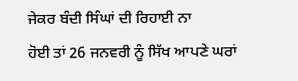ਜੇਕਰ ਬੰਦੀ ਸਿੰਘਾਂ ਦੀ ਰਿਹਾਈ ਨਾ
ਹੋਈ ਤਾਂ 26 ਜਨਵਰੀ ਨੂੰ ਸਿੱਖ ਆਪਣੇ ਘਰਾਂ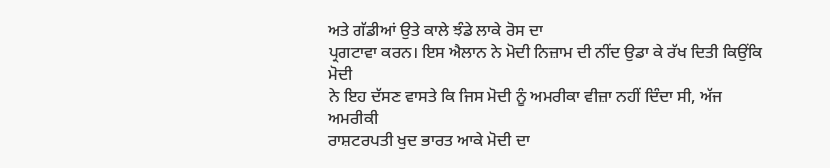ਅਤੇ ਗੱਡੀਆਂ ਉਤੇ ਕਾਲੇ ਝੰਡੇ ਲਾਕੇ ਰੋਸ ਦਾ
ਪ੍ਰਗਟਾਵਾ ਕਰਨ। ਇਸ ਐਲਾਨ ਨੇ ਮੋਦੀ ਨਿਜ਼ਾਮ ਦੀ ਨੀਂਦ ਉਡਾ ਕੇ ਰੱਖ ਦਿਤੀ ਕਿਉਂਕਿ ਮੋਦੀ
ਨੇ ਇਹ ਦੱਸਣ ਵਾਸਤੇ ਕਿ ਜਿਸ ਮੋਦੀ ਨੂੰ ਅਮਰੀਕਾ ਵੀਜ਼ਾ ਨਹੀਂ ਦਿੰਦਾ ਸੀ, ਅੱਜ ਅਮਰੀਕੀ
ਰਾਸ਼ਟਰਪਤੀ ਖੁਦ ਭਾਰਤ ਆਕੇ ਮੋਦੀ ਦਾ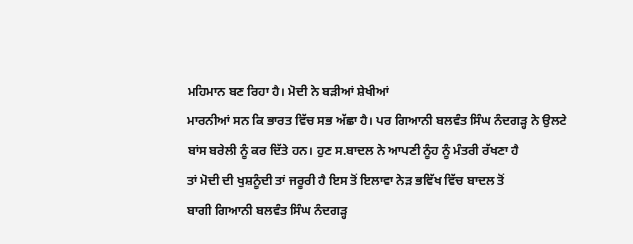ਮਹਿਮਾਨ ਬਣ ਰਿਹਾ ਹੈ। ਮੋਦੀ ਨੇ ਬੜੀਆਂ ਸ਼ੇਖੀਆਂ
ਮਾਰਨੀਆਂ ਸਨ ਕਿ ਭਾਰਤ ਵਿੱਚ ਸਭ ਅੱਛਾ ਹੈ। ਪਰ ਗਿਆਨੀ ਬਲਵੰਤ ਸਿੰਘ ਨੰਦਗੜ੍ਹ ਨੇ ਉਲਟੇ
ਬਾਂਸ ਬਰੇਲੀ ਨੂੰ ਕਰ ਦਿੱਤੇ ਹਨ। ਹੁਣ ਸ.ਬਾਦਲ ਨੇ ਆਪਣੀ ਨੂੰਹ ਨੂੰ ਮੰਤਰੀ ਰੱਖਣਾ ਹੈ
ਤਾਂ ਮੋਦੀ ਦੀ ਖੁਸ਼ਨੂੰਦੀ ਤਾਂ ਜਰੂਰੀ ਹੈ ਇਸ ਤੋਂ ਇਲਾਵਾ ਨੇੜ ਭਵਿੱਖ ਵਿੱਚ ਬਾਦਲ ਤੋਂ
ਬਾਗੀ ਗਿਆਨੀ ਬਲਵੰਤ ਸਿੰਘ ਨੰਦਗੜ੍ਹ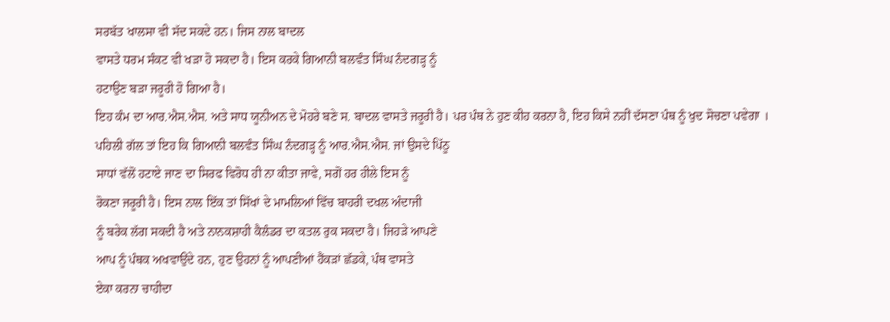ਸਰਬੱਤ ਖਾਲਸਾ ਵੀ ਸੱਦ ਸਕਦੇ ਹਨ। ਜਿਸ ਨਾਲ ਬਾਦਲ
ਵਾਸਤੇ ਧਰਮ ਸੰਕਟ ਵੀ ਖੜਾ ਹੋ ਸਕਦਾ ਹੈ। ਇਸ ਕਰਕੇ ਗਿਆਨੀ ਬਲਵੰਤ ਸਿੰਘ ਨੰਦਗੜ੍ਹ ਨੂੰ
ਹਟਾਉਣ ਬੜਾ ਜਰੂਰੀ ਹੋ ਗਿਆ ਹੈ।
ਇਹ ਕੰਮ ਦਾ ਆਰ.ਐਸ.ਐਸ. ਅਤੇ ਸਾਧ ਯੂਨੀਅਨ ਦੇ ਮੋਹਰੇ ਬਣੇ ਸ. ਬਾਦਲ ਵਾਸਤੇ ਜਰੂਰੀ ਹੈ। ਪਰ ਪੰਥ ਨੇ ਹੁਣ ਕੀਹ ਕਰਨਾ ਹੈ, ਇਹ ਕਿਸੇ ਨਹੀਂ ਦੱਸਣਾ ਪੰਥ ਨੂੰ ਖੁਦ ਸੋਚਣਾ ਪਵੇਗਾ ।
ਪਹਿਲੀ ਗੱਲ ਤਾਂ ਇਹ ਕਿ ਗਿਆਨੀ ਬਲਵੰਤ ਸਿੰਘ ਨੰਦਗੜ੍ਹ ਨੂੰ ਆਰ.ਐਸ.ਐਸ. ਜਾਂ ਉਸਦੇ ਪਿੱਠੂ
ਸਾਧਾਂ ਵੱਲੋਂ ਹਟਾਏ ਜਾਣ ਦਾ ਸਿਰਫ ਵਿਰੋਧ ਹੀ ਨਾ ਕੀਤਾ ਜਾਵੇ, ਸਗੋਂ ਹਰ ਹੀਲੇ ਇਸ ਨੂੰ
ਰੋਕਣਾ ਜਰੂਰੀ ਹੈ। ਇਸ ਨਾਲ ਇੱਕ ਤਾਂ ਸਿੱਖਾਂ ਦੇ ਮਾਮਲਿਆਂ ਵਿੱਚ ਬਾਹਰੀ ਦਖਲ ਅੰਦਾਜੀ
ਨੂੰ ਬਰੇਕ ਲੱਗ ਸਕਦੀ ਹੈ ਅਤੇ ਨਾਨਕਸ਼ਾਹੀ ਕੈਲੰਡਰ ਦਾ ਕਤਲ ਰੁਕ ਸਕਦਾ ਹੈ। ਜਿਹੜੇ ਆਪਣੇ
ਆਪ ਨੂੰ ਪੰਥਕ ਅਖਵਾਉਂਦੇ ਹਨ, ਹੁਣ ਉਹਨਾਂ ਨੂੰ ਆਪਣੀਆਂ ਹੈਂਕੜਾਂ ਛੱਡਕੇ, ਪੰਥ ਵਾਸਤੇ
ਏਕਾ ਕਰਨਾ ਚਾਹੀਦਾ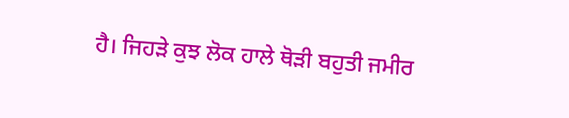ਹੈ। ਜਿਹੜੇ ਕੁਝ ਲੋਕ ਹਾਲੇ ਥੋੜੀ ਬਹੁਤੀ ਜਮੀਰ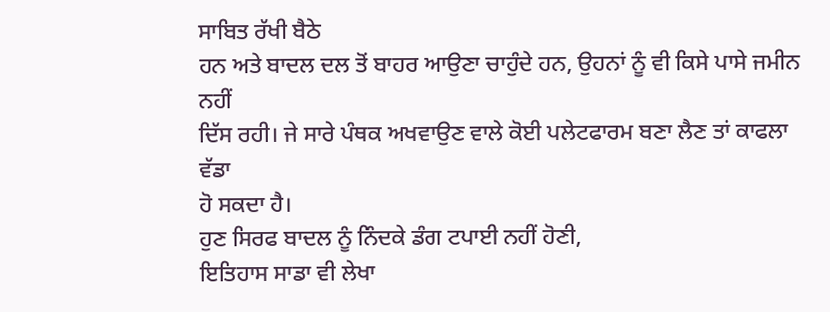ਸਾਬਿਤ ਰੱਖੀ ਬੈਠੇ
ਹਨ ਅਤੇ ਬਾਦਲ ਦਲ ਤੋਂ ਬਾਹਰ ਆਉਣਾ ਚਾਹੁੰਦੇ ਹਨ, ਉਹਨਾਂ ਨੂੰ ਵੀ ਕਿਸੇ ਪਾਸੇ ਜਮੀਨ ਨਹੀਂ
ਦਿੱਸ ਰਹੀ। ਜੇ ਸਾਰੇ ਪੰਥਕ ਅਖਵਾਉਣ ਵਾਲੇ ਕੋਈ ਪਲੇਟਫਾਰਮ ਬਣਾ ਲੈਣ ਤਾਂ ਕਾਫਲਾ ਵੱਡਾ
ਹੋ ਸਕਦਾ ਹੈ।
ਹੁਣ ਸਿਰਫ ਬਾਦਲ ਨੂੰ ਨਿੰਦਕੇ ਡੰਗ ਟਪਾਈ ਨਹੀਂ ਹੋਣੀ,
ਇਤਿਹਾਸ ਸਾਡਾ ਵੀ ਲੇਖਾ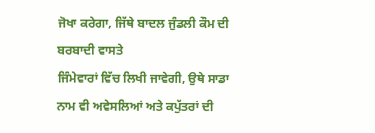ਜੋਖਾ ਕਰੇਗਾ, ਜਿੱਥੇ ਬਾਦਲ ਜੁੰਡਲੀ ਕੌਮ ਦੀ ਬਰਬਾਦੀ ਵਾਸਤੇ
ਜਿੰਮੇਵਾਰਾਂ ਵਿੱਚ ਲਿਖੀ ਜਾਵੇਗੀ, ਉਥੇ ਸਾਡਾ ਨਾਮ ਵੀ ਅਵੇਸਲਿਆਂ ਅਤੇ ਕਪੁੱਤਰਾਂ ਦੀ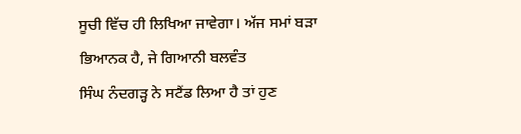ਸੂਚੀ ਵਿੱਚ ਹੀ ਲਿਖਿਆ ਜਾਵੇਗਾ। ਅੱਜ ਸਮਾਂ ਬੜਾ ਭਿਆਨਕ ਹੈ, ਜੇ ਗਿਆਨੀ ਬਲਵੰਤ
ਸਿੰਘ ਨੰਦਗੜ੍ਹ ਨੇ ਸਟੈਂਡ ਲਿਆ ਹੈ ਤਾਂ ਹੁਣ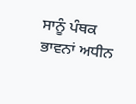ਸਾਨੂੰ ਪੰਥਕ ਭਾਵਨਾਂ ਅਧੀਨ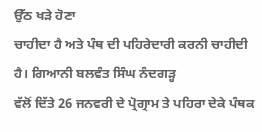ਉੱਠ ਖੜੇ ਹੋਣਾ
ਚਾਹੀਦਾ ਹੈ ਅਤੇ ਪੰਥ ਦੀ ਪਹਿਰੇਦਾਰੀ ਕਰਨੀ ਚਾਹੀਦੀ ਹੈ। ਗਿਆਨੀ ਬਲਵੰਤ ਸਿੰਘ ਨੰਦਗੜ੍ਹ
ਵੱਲੋਂ ਦਿੱਤੇ 26 ਜਨਵਰੀ ਦੇ ਪ੍ਰੋਗ੍ਰਾਮ ਤੇ ਪਹਿਰਾ ਦੇਕੇ ਪੰਥਕ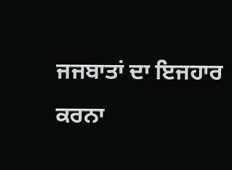ਜਜਬਾਤਾਂ ਦਾ ਇਜਹਾਰ
ਕਰਨਾ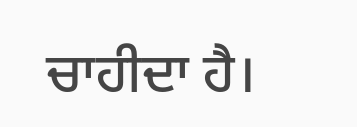ਚਾਹੀਦਾ ਹੈ।